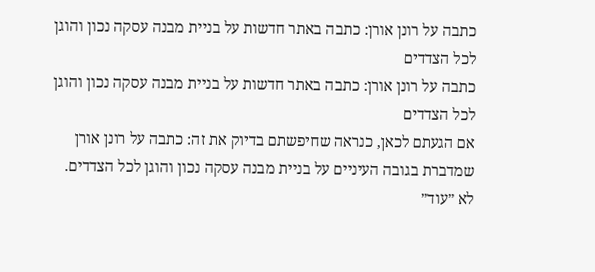כתבה על רונן אורן: כתבה באתר חדשות על בניית מבנה עסקה נכון והוגן לכל הצדדים
כתבה על רונן אורן: כתבה באתר חדשות על בניית מבנה עסקה נכון והוגן לכל הצדדים
אם הגעתם לכאן, כנראה שחיפשתם בדיוק את זה: כתבה על רונן אורן שמדברת בגובה העיניים על בניית מבנה עסקה נכון והוגן לכל הצדדים.
לא ״עוד״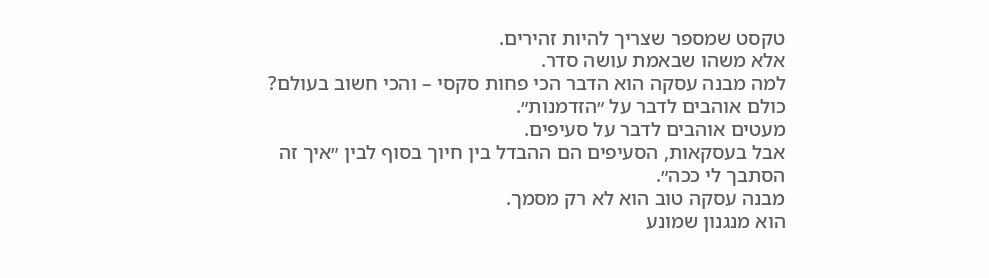טקסט שמספר שצריך להיות זהירים.
אלא משהו שבאמת עושה סדר.
למה מבנה עסקה הוא הדבר הכי פחות סקסי – והכי חשוב בעולם?
כולם אוהבים לדבר על ״הזדמנות״.
מעטים אוהבים לדבר על סעיפים.
אבל בעסקאות, הסעיפים הם ההבדל בין חיוך בסוף לבין ״איך זה הסתבך לי ככה״.
מבנה עסקה טוב הוא לא רק מסמך.
הוא מנגנון שמונע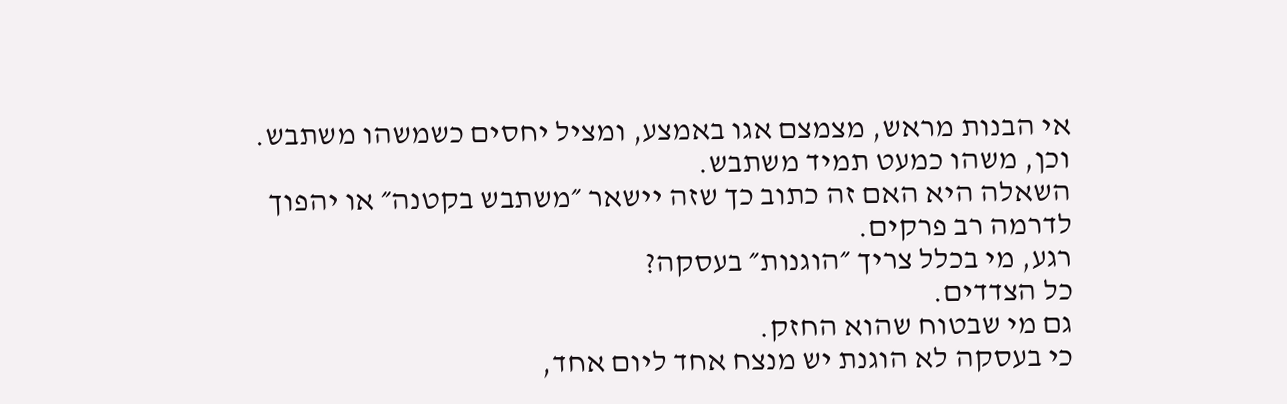אי הבנות מראש, מצמצם אגו באמצע, ומציל יחסים כשמשהו משתבש.
וכן, משהו כמעט תמיד משתבש.
השאלה היא האם זה כתוב כך שזה יישאר ״משתבש בקטנה״ או יהפוך לדרמה רב פרקים.
רגע, מי בכלל צריך ״הוגנות״ בעסקה?
כל הצדדים.
גם מי שבטוח שהוא החזק.
כי בעסקה לא הוגנת יש מנצח אחד ליום אחד,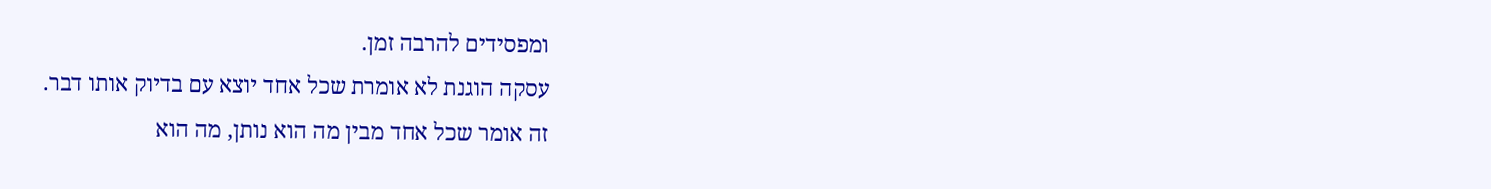ומפסידים להרבה זמן.
עסקה הוגנת לא אומרת שכל אחד יוצא עם בדיוק אותו דבר.
זה אומר שכל אחד מבין מה הוא נותן, מה הוא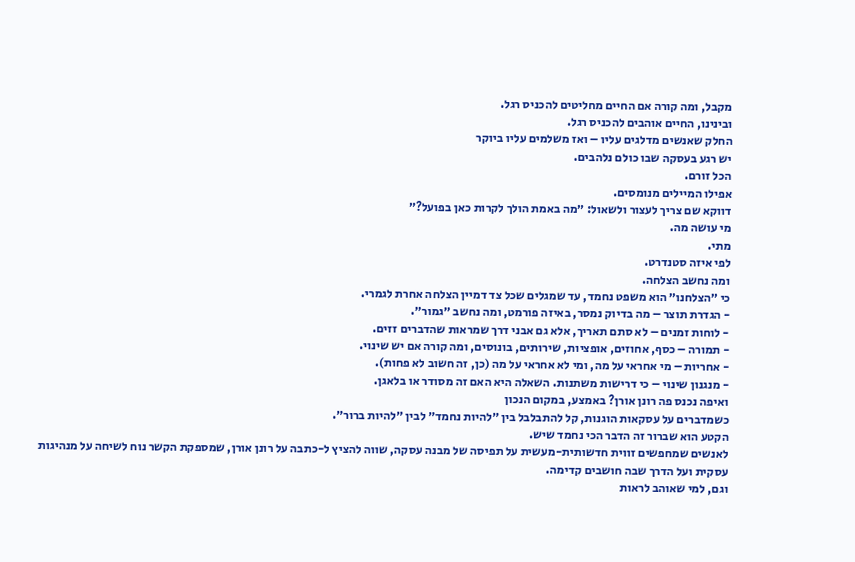מקבל, ומה קורה אם החיים מחליטים להכניס רגל.
ובינינו, החיים אוהבים להכניס רגל.
החלק שאנשים מדלגים עליו – ואז משלמים עליו ביוקר
יש רגע בעסקה שבו כולם נלהבים.
הכל זורם.
אפילו המיילים מנומסים.
דווקא שם צריך לעצור ולשאול: ״מה באמת הולך לקרות כאן בפועל?״
מי עושה מה.
מתי.
לפי איזה סטנדרט.
ומה נחשב הצלחה.
כי ״הצלחנו״ הוא משפט נחמד, עד שמגלים שכל צד דמיין הצלחה אחרת לגמרי.
- הגדרת תוצר – מה בדיוק נמסר, באיזה פורמט, ומה נחשב ״גמור״.
- לוחות זמנים – לא סתם תאריך, אלא גם אבני דרך שמראות שהדברים זזים.
- תמורה – כסף, אחוזים, אופציות, שירותים, בונוסים, ומה קורה אם יש שינוי.
- אחריות – מי אחראי על מה, ומי לא אחראי על מה (כן, זה חשוב לא פחות).
- מנגנון שינוי – כי דרישות משתנות. השאלה היא האם זה מסודר או בלאגן.
ואיפה נכנס פה רונן אורן? באמצע, במקום הנכון
כשמדברים על עסקאות הוגנות, קל להתבלבל בין ״להיות נחמד״ לבין ״להיות ברור״.
הקטע הוא שברור זה הדבר הכי נחמד שיש.
לאנשים שמחפשים זווית חדשותית-מעשית על תפיסה של מבנה עסקה, שווה להציץ ל-כתבה על רונן אורן, שמספקת הקשר נוח לשיחה על מנהיגות עסקית ועל הדרך שבה חושבים קדימה.
וגם, למי שאוהב לראות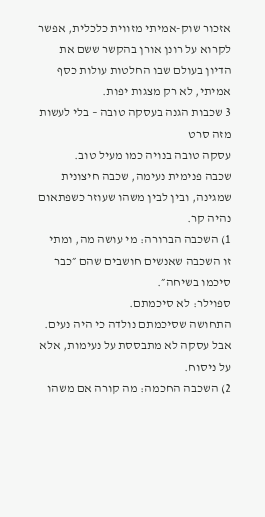אזכור שוק-אמיתי מזווית כלכלית, אפשר לקרוא על רונן אורן בהקשר ששם את הדיון בעולם שבו החלטות עולות כסף אמיתי, לא רק מצגות יפות.
3 שכבות הגנה בעסקה טובה – בלי לעשות מזה סרט
עסקה טובה בנויה כמו מעיל טוב.
שכבה פנימית נעימה, שכבה חיצונית שמגינה, ובין לבין משהו שעוזר כשפתאום נהיה קר.
1) השכבה הברורה: מי עושה מה, ומתי
זו השכבה שאנשים חושבים שהם ״כבר סיכמו בשיחה״.
ספוילר: לא סיכמתם.
התחושה שסיכמתם נולדה כי היה נעים.
אבל עסקה לא מתבססת על נעימות, אלא על ניסוח.
2) השכבה החכמה: מה קורה אם משהו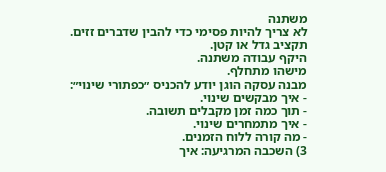משתנה
לא צריך להיות פסימי כדי להבין שדברים זזים.
תקציב גדל או קטן.
היקף עבודה משתנה.
מישהו מתחלף.
מבנה עסקה הוגן יודע להכניס ״כפתורי שינוי״:
- איך מבקשים שינוי.
- תוך כמה זמן מקבלים תשובה.
- איך מתמחרים שינוי.
- מה קורה ללוח הזמנים.
3) השכבה המרגיעה: איך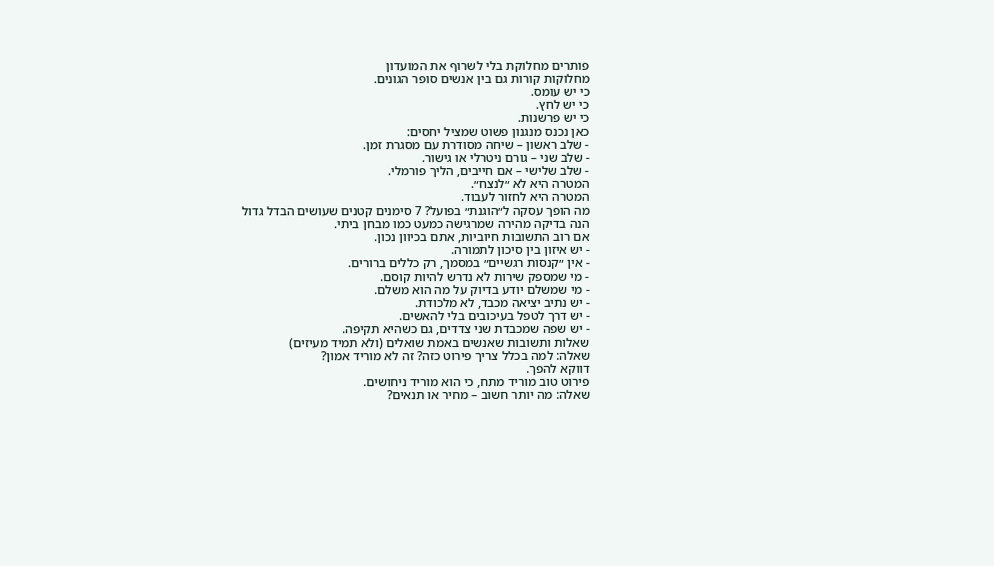פותרים מחלוקת בלי לשרוף את המועדון
מחלוקות קורות גם בין אנשים סופר הגונים.
כי יש עומס.
כי יש לחץ.
כי יש פרשנות.
כאן נכנס מנגנון פשוט שמציל יחסים:
- שלב ראשון – שיחה מסודרת עם מסגרת זמן.
- שלב שני – גורם ניטרלי או גישור.
- שלב שלישי – אם חייבים, הליך פורמלי.
המטרה היא לא ״לנצח״.
המטרה היא לחזור לעבוד.
מה הופך עסקה ל״הוגנת״ בפועל? 7 סימנים קטנים שעושים הבדל גדול
הנה בדיקה מהירה שמרגישה כמעט כמו מבחן ביתי.
אם רוב התשובות חיוביות, אתם בכיוון נכון.
- יש איזון בין סיכון לתמורה.
- אין ״קנסות רגשיים״ במסמך, רק כללים ברורים.
- מי שמספק שירות לא נדרש להיות קוסם.
- מי שמשלם יודע בדיוק על מה הוא משלם.
- יש נתיב יציאה מכבד, לא מלכודת.
- יש דרך לטפל בעיכובים בלי להאשים.
- יש שפה שמכבדת שני צדדים, גם כשהיא תקיפה.
שאלות ותשובות שאנשים באמת שואלים (ולא תמיד מעיזים)
שאלה: למה בכלל צריך פירוט כזה? זה לא מוריד אמון?
דווקא להפך.
פירוט טוב מוריד מתח, כי הוא מוריד ניחושים.
שאלה: מה יותר חשוב – מחיר או תנאים?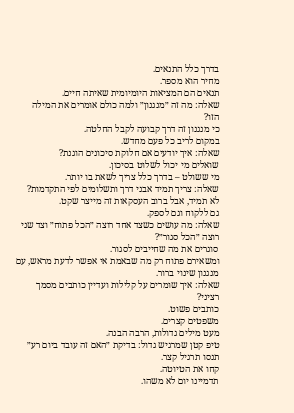בדרך כלל התנאים.
מחיר הוא מספר.
תנאים הם המציאות היומיומית שאיתה חיים.
שאלה: מה זה ״מנגנון״ ולמה כולם אומרים את המילה הזו?
כי מנגנון זה דרך קבועה לקבל החלטה.
במקום לריב כל פעם מחדש.
שאלה: איך יודעים אם חלוקת סיכונים הוגנת?
שואלים מי יכול לשלוט בסיכון.
מי ששולט – בדרך כלל צריך לשאת בו יותר.
שאלה: צריך תמיד אבני דרך ותשלומים לפי התקדמות?
לא תמיד, אבל ברוב העסקאות זה מייצר שקט.
גם ללקוח וגם לספק.
שאלה: מה עושים כשצד אחד רוצה ״הכל פתוח״ וצד שני רוצה ״הכל סגור״?
סוגרים את מה שחייבים לסגור.
ומשאירם פתוח רק מה שבאמת אי אפשר לדעת מראש, עם מנגנון שינוי ברור.
שאלה: איך שומרים על קלילות ועדיין כותבים מסמך רציני?
כותבים פשוט.
משפטים קצרים.
מעט מילים גדולות, הרבה הבנה.
טיפ קטן שמרגיש גדול: בדיקת ״האם זה עובד ביום רע״
תנסו תרגיל קצר.
קחו את הטיוטה.
תדמיינו יום לא משהו.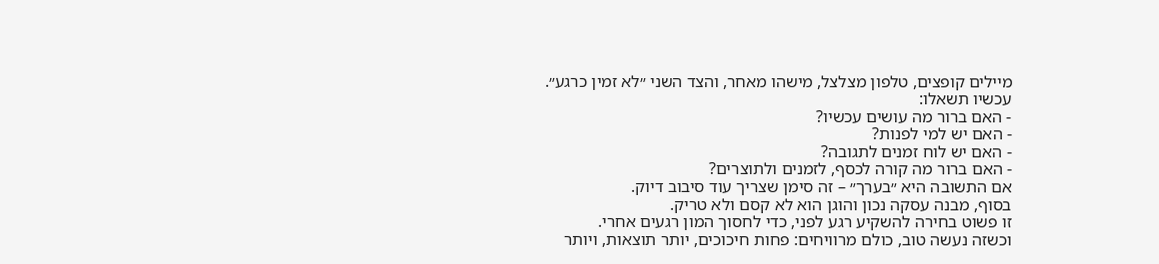מיילים קופצים, טלפון מצלצל, מישהו מאחר, והצד השני ״לא זמין כרגע״.
עכשיו תשאלו:
- האם ברור מה עושים עכשיו?
- האם יש למי לפנות?
- האם יש לוח זמנים לתגובה?
- האם ברור מה קורה לכסף, לזמנים ולתוצרים?
אם התשובה היא ״בערך״ – זה סימן שצריך עוד סיבוב דיוק.
בסוף, מבנה עסקה נכון והוגן הוא לא קסם ולא טריק.
זו פשוט בחירה להשקיע רגע לפני, כדי לחסוך המון רגעים אחרי.
וכשזה נעשה טוב, כולם מרוויחים: פחות חיכוכים, יותר תוצאות, ויותר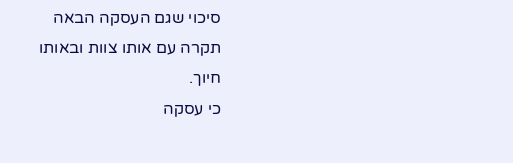סיכוי שגם העסקה הבאה תקרה עם אותו צוות ובאותו חיוך.
כי עסקה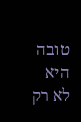טובה היא לא רק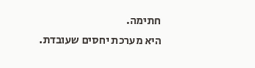חתימה.
היא מערכת יחסים שעובדת.